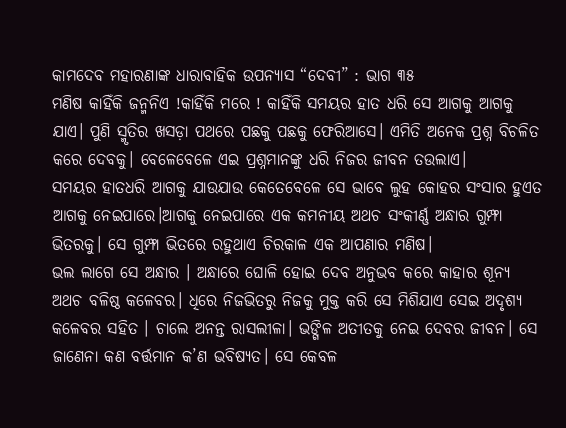କାମଦେବ ମହାରଣାଙ୍କ ଧାରାବାହିକ ଉପନ୍ୟାସ “ଦେବୀ” : ଭାଗ ୩୫
ମଣିଷ କାହିଁକି ଜନ୍ମନିଏ !କାହିଁକି ମରେ ! କାହିଁକି ସମୟର ହାତ ଧରି ସେ ଆଗକୁ ଆଗକୁ ଯାଏ। ପୁଣି ସ୍ମୃତିର ଖସଡ଼ା ପଥରେ ପଛକୁ ପଛକୁ ଫେରିଆସେ। ଏମିତି ଅନେକ ପ୍ରଶ୍ନ ବିଚଳିତ କରେ ଦେବକୁ। ବେଳେବେଳେ ଏଇ ପ୍ରଶ୍ନମାନଙ୍କୁ ଧରି ନିଜର ଜୀବନ ତଉଲାଏ।
ସମୟର ହାତଧରି ଆଗକୁ ଯାଉଯାଉ କେତେବେଳେ ସେ ଭାବେ ଲୁହ କୋହର ସଂସାର ହୁଏତ ଆଗକୁ ନେଇପାରେ।ଆଗକୁ ନେଇପାରେ ଏକ କମନୀୟ ଅଥଚ ସଂକୀର୍ଣ୍ଣ ଅନ୍ଧାର ଗୁମ୍ଫା ଭିତରକୁ। ସେ ଗୁମ୍ଫା ଭିତରେ ରହୁଥାଏ ଚିରକାଳ ଏକ ଆପଣାର ମଣିଷ।
ଭଲ ଲାଗେ ସେ ଅନ୍ଧାର । ଅନ୍ଧାରେ ଘୋଳି ହୋଇ ଦେବ ଅନୁଭବ କରେ କାହାର ଶୂନ୍ୟ ଅଥଚ ବଳିଷ୍ଠ କଳେବର। ଧିରେ ନିଜଭିତରୁ ନିଜକୁ ମୁକ୍ତ କରି ସେ ମିଶିଯାଏ ସେଇ ଅଦୃଶ୍ୟ କଳେବର ସହିତ । ଚାଲେ ଅନନ୍ତ ରାସଲୀଳା। ଭଙ୍ଗିଳ ଅତୀତକୁ ନେଇ ଦେବର ଜୀବନ। ସେ ଜାଣେନା କଣ ବର୍ତ୍ତମାନ କ’ଣ ଭବିଷ୍ୟତ। ସେ କେବଳ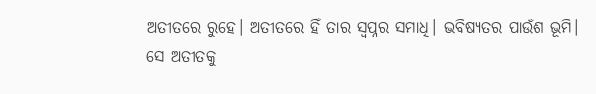ଅତୀତରେ ରୁହେ। ଅତୀତରେ ହିଁ ତାର ସ୍ୱପ୍ନର ସମାଧି। ଭବିଷ୍ୟତର ପାଉଁଶ ଭୂମି।
ସେ ଅତୀତକୁ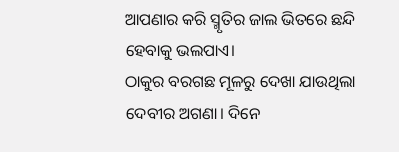ଆପଣାର କରି ସ୍ମୃତିର ଜାଲ ଭିତରେ ଛନ୍ଦି ହେବାକୁ ଭଲପାଏ।
ଠାକୁର ବରଗଛ ମୂଳରୁ ଦେଖା ଯାଉଥିଲା ଦେବୀର ଅଗଣା। ଦିନେ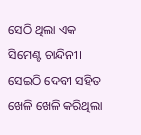ସେଠି ଥିଲା ଏକ ସିମେଣ୍ଟ ଚାନ୍ଦିନୀ। ସେଇଠି ଦେବୀ ସହିତ ଖେଳି ଖେଳି କରିଥିଲା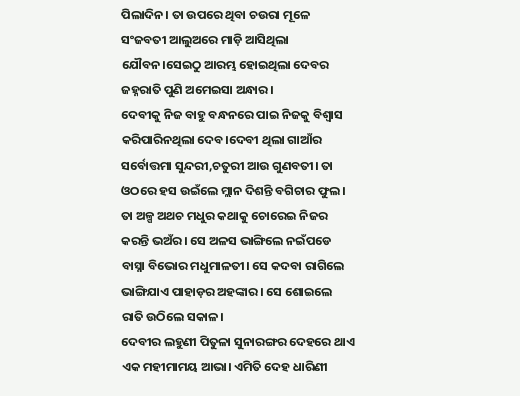ପିଲାଦିନ। ତା ଉପରେ ଥିବା ଚଉରା ମୂଳେ ସଂଜବତୀ ଆଲୁଅରେ ମାଡ଼ି ଆସିଥିଲା ଯୌବନ।ସେଇଠୁ ଆରମ୍ଭ ହୋଇଥିଲା ଦେବର ଜହ୍ନରାତି ପୁଣି ଅମେଇସା ଅନ୍ଧାର।
ଦେବୀକୁ ନିଜ ବାହୁ ବନ୍ଧନରେ ପାଇ ନିଜକୁ ବିଶ୍ଵାସ କରିପାରିନଥିଲା ଦେବ।ଦେବୀ ଥିଲା ଗାଆଁର ସର୍ବୋତ୍ତମା ସୁନ୍ଦରୀ,ଚତୁରୀ ଆଉ ଗୁଣବତୀ। ତା ଓଠରେ ହସ ଉଇଁଲେ ମ୍ଲାନ ଦିଶନ୍ତି ବଗିଚାର ଫୁଲ। ତା ଅଳ୍ପ ଅଥଚ ମଧୁର କଥାକୁ ଚୋରେଇ ନିଜର କରନ୍ତି ଭଅଁର। ସେ ଅଳସ ଭାଙ୍ଗିଲେ ନଇଁପଡେ ବାସ୍ନା ବିଭୋର ମଧୁମାଳତୀ। ସେ କଦବା ରାଗିଲେ ଭାଙ୍ଗିଯାଏ ପାହାଡ଼ର ଅହଙ୍କାର। ସେ ଶୋଇଲେ ରାତି ଉଠିଲେ ସକାଳ।
ଦେବୀର ଲହୁଣୀ ପିତୁଳା ସୁନାରଙ୍ଗର ଦେହରେ ଥାଏ ଏକ ମହୀମାମୟ ଆଭା। ଏମିତି ଦେହ ଧାରିଣୀ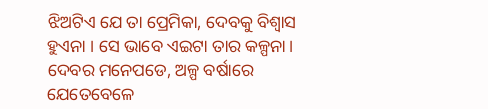ଝିଅଟିଏ ଯେ ତା ପ୍ରେମିକା, ଦେବକୁ ବିଶ୍ୱାସ ହୁଏନା । ସେ ଭାବେ ଏଇଟା ତାର କଳ୍ପନା।
ଦେବର ମନେପଡେ, ଅଳ୍ପ ବର୍ଷାରେ ଯେତେବେଳେ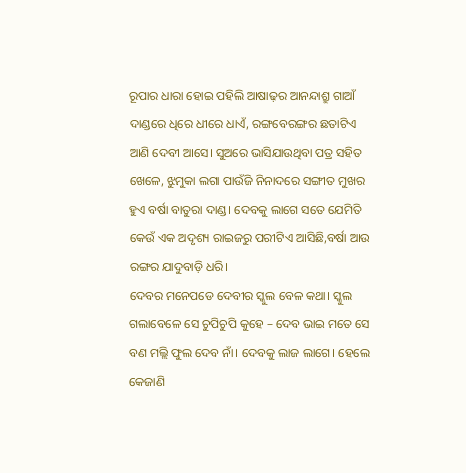ରୂପାର ଧାରା ହୋଇ ପହିଲି ଆଷାଢ଼ର ଆନନ୍ଦାଶ୍ରୁ ଗାଆଁ ଦାଣ୍ଡରେ ଧିରେ ଧୀରେ ଧାଏଁ, ରଙ୍ଗବେରଙ୍ଗର ଛତାଟିଏ ଆଣି ଦେବୀ ଆସେ। ସୁଅରେ ଭାସିଯାଉଥିବା ପତ୍ର ସହିତ ଖେଳେ, ଝୁମୁକା ଲଗା ପାଉଁଜି ନିନାଦରେ ସଙ୍ଗୀତ ମୁଖର ହୁଏ ବର୍ଷା ବାତୁରା ଦାଣ୍ଡ। ଦେବକୁ ଲାଗେ ସତେ ଯେମିତି କେଉଁ ଏକ ଅଦୃଶ୍ୟ ରାଇଜରୁ ପରୀଟିଏ ଆସିଛି,ବର୍ଷା ଆଉ ରଙ୍ଗର ଯାଦୁବାଡ଼ି ଧରି।
ଦେବର ମନେପଡେ ଦେବୀର ସ୍କୁଲ ବେଳ କଥା। ସ୍କୁଲ ଗଲାବେଳେ ସେ ଚୁପିଚୁପି କୁହେ – ଦେବ ଭାଇ ମତେ ସେ ବଣ ମଲ୍ଲି ଫୁଲ ଦେବ ନାଁ। ଦେବକୁ ଲାଜ ଲାଗେ। ହେଲେ କେଜାଣି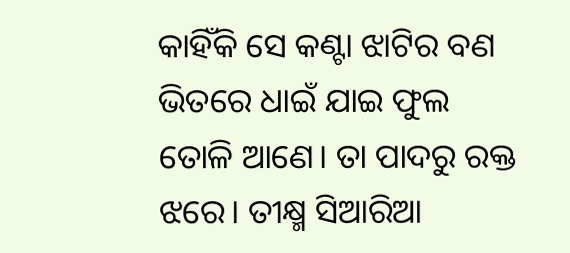କାହିଁକି ସେ କଣ୍ଟା ଝାଟିର ବଣ ଭିତରେ ଧାଇଁ ଯାଇ ଫୁଲ ତୋଳି ଆଣେ। ତା ପାଦରୁ ରକ୍ତ ଝରେ। ତୀକ୍ଷ୍ମ ସିଆରିଆ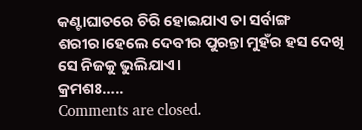କଣ୍ଟାଘାତରେ ଚିରି ହୋଇଯାଏ ତା ସର୍ବାଙ୍ଗ ଶରୀର।ହେଲେ ଦେବୀର ପୁରନ୍ତା ମୁହଁର ହସ ଦେଖି ସେ ନିଜକୁ ଭୁଲିଯାଏ।
କ୍ରମଶଃ…..
Comments are closed.